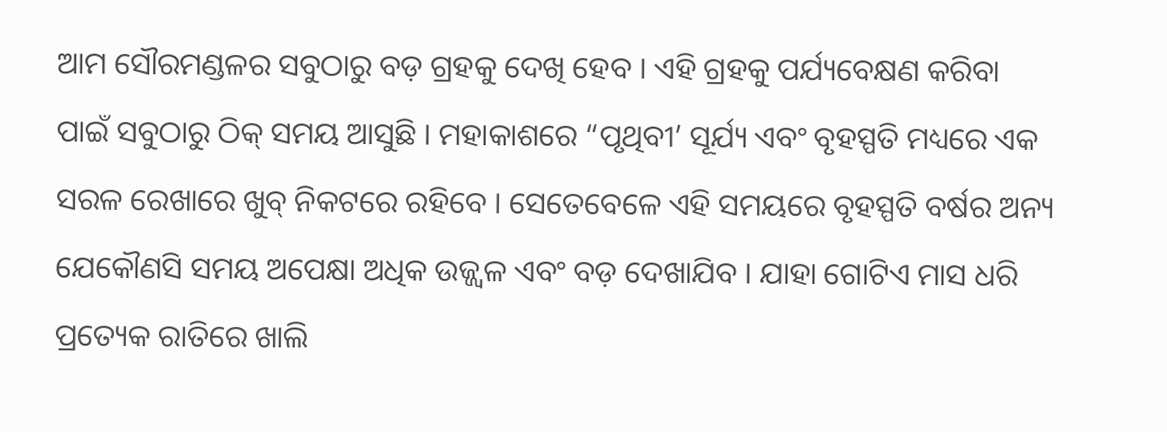ଆମ ସୌରମଣ୍ଡଳର ସବୁଠାରୁ ବଡ଼ ଗ୍ରହକୁ ଦେଖି ହେବ । ଏହି ଗ୍ରହକୁ ପର୍ଯ୍ୟବେକ୍ଷଣ କରିବା ପାଇଁ ସବୁଠାରୁ ଠିକ୍ ସମୟ ଆସୁଛି । ମହାକାଶରେ “ପୃଥିବୀ’ ସୂର୍ଯ୍ୟ ଏବଂ ବୃହସ୍ପତି ମଧ୍ୟରେ ଏକ ସରଳ ରେଖାରେ ଖୁବ୍ ନିକଟରେ ରହିବେ । ସେତେବେଳେ ଏହି ସମୟରେ ବୃହସ୍ପତି ବର୍ଷର ଅନ୍ୟ ଯେକୌଣସି ସମୟ ଅପେକ୍ଷା ଅଧିକ ଉଜ୍ଜ୍ୱଳ ଏବଂ ବଡ଼ ଦେଖାଯିବ । ଯାହା ଗୋଟିଏ ମାସ ଧରି ପ୍ରତ୍ୟେକ ରାତିରେ ଖାଲି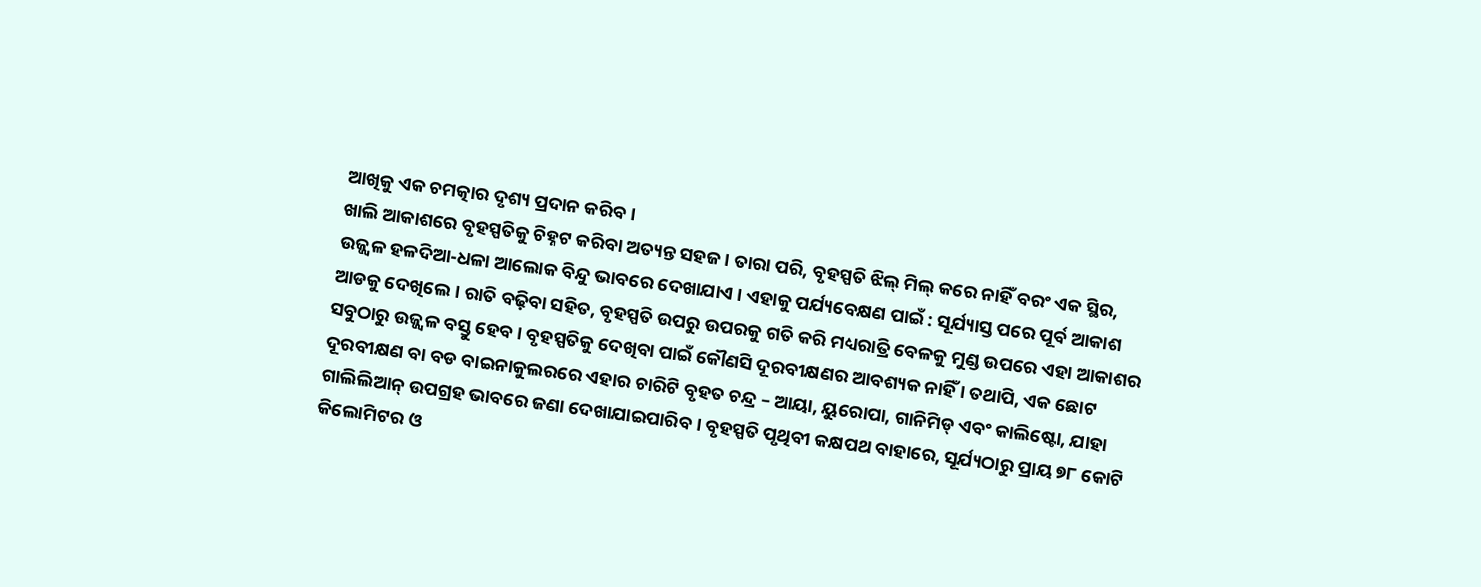ଆଖିକୁ ଏକ ଚମତ୍କାର ଦୃଶ୍ୟ ପ୍ରଦାନ କରିବ ।
ଖାଲି ଆକାଶରେ ବୃହସ୍ପତିକୁ ଚିହ୍ନଟ କରିବା ଅତ୍ୟନ୍ତ ସହଜ । ତାରା ପରି, ବୃହସ୍ପତି ଝିଲ୍ ମିଲ୍ କରେ ନାହିଁ ବରଂ ଏକ ସ୍ଥିର, ଉଜ୍ଜ୍ୱଳ ହଳଦିଆ-ଧଳା ଆଲୋକ ବିନ୍ଦୁ ଭାବରେ ଦେଖାଯାଏ । ଏହାକୁ ପର୍ଯ୍ୟବେକ୍ଷଣ ପାଇଁ : ସୂର୍ଯ୍ୟାସ୍ତ ପରେ ପୂର୍ବ ଆକାଶ ଆଡକୁ ଦେଖିଲେ । ରାତି ବଢ଼ିବା ସହିତ, ବୃହସ୍ପତି ଉପରୁ ଉପରକୁ ଗତି କରି ମଧ୍ୟରାତ୍ରି ବେଳକୁ ମୁଣ୍ଡ ଉପରେ ଏହା ଆକାଶର ସବୁଠାରୁ ଉଜ୍ଜ୍ୱଳ ବସ୍ତୁ ହେବ । ବୃହସ୍ପତିକୁ ଦେଖିବା ପାଇଁ କୌଣସି ଦୂରବୀକ୍ଷଣର ଆବଶ୍ୟକ ନାହିଁ । ତଥାପି, ଏକ ଛୋଟ ଦୂରବୀକ୍ଷଣ ବା ବଡ ବାଇନାକୁଲରରେ ଏହାର ଚାରିଟି ବୃହତ ଚନ୍ଦ୍ର – ଆୟା, ୟୁରୋପା, ଗାନିମିଡ୍ ଏବଂ କାଲିଷ୍ଟୋ, ଯାହା ଗାଲିଲିଆନ୍ ଉପଗ୍ରହ ଭାବରେ ଜଣା ଦେଖାଯାଇପାରିବ । ବୃହସ୍ପତି ପୃଥିବୀ କକ୍ଷପଥ ବାହାରେ, ସୂର୍ଯ୍ୟଠାରୁ ପ୍ରାୟ ୭୮ କୋଟି କିଲୋମିଟର ଓ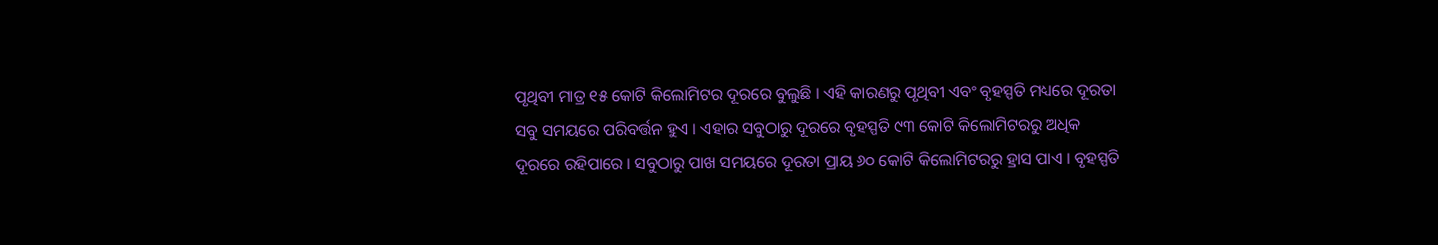ପୃଥିବୀ ମାତ୍ର ୧୫ କୋଟି କିଲୋମିଟର ଦୂରରେ ବୁଲୁଛି । ଏହି କାରଣରୁ ପୃଥିବୀ ଏବଂ ବୃହସ୍ପତି ମଧ୍ୟରେ ଦୂରତା ସବୁ ସମୟରେ ପରିବର୍ତ୍ତନ ହୁଏ । ଏହାର ସବୁଠାରୁ ଦୂରରେ ବୃହସ୍ପତି ୯୩ କୋଟି କିଲୋମିଟରରୁ ଅଧିକ ଦୂରରେ ରହିପାରେ । ସବୁଠାରୁ ପାଖ ସମୟରେ ଦୂରତା ପ୍ରାୟ ୬୦ କୋଟି କିଲୋମିଟରରୁ ହ୍ରାସ ପାଏ । ବୃହସ୍ପତି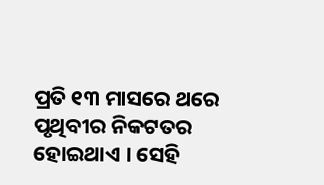ପ୍ରତି ୧୩ ମାସରେ ଥରେ ପୃଥିବୀର ନିକଟତର ହୋଇଥାଏ । ସେହି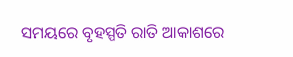ସମୟରେ ବୃହସ୍ପତି ରାତି ଆକାଶରେ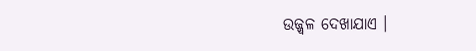ଉଜ୍ଜ୍ୱଳ ଦେଖାଯାଏ ।